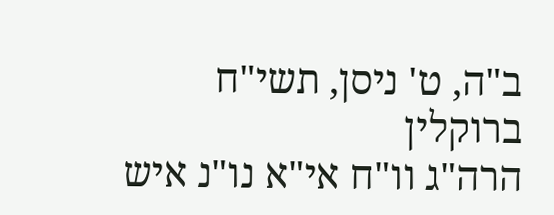ב"ה, ט' ניסן, תשי"ח
ברוקלין
הרה"ג וו"ח אי"א נו"נ איש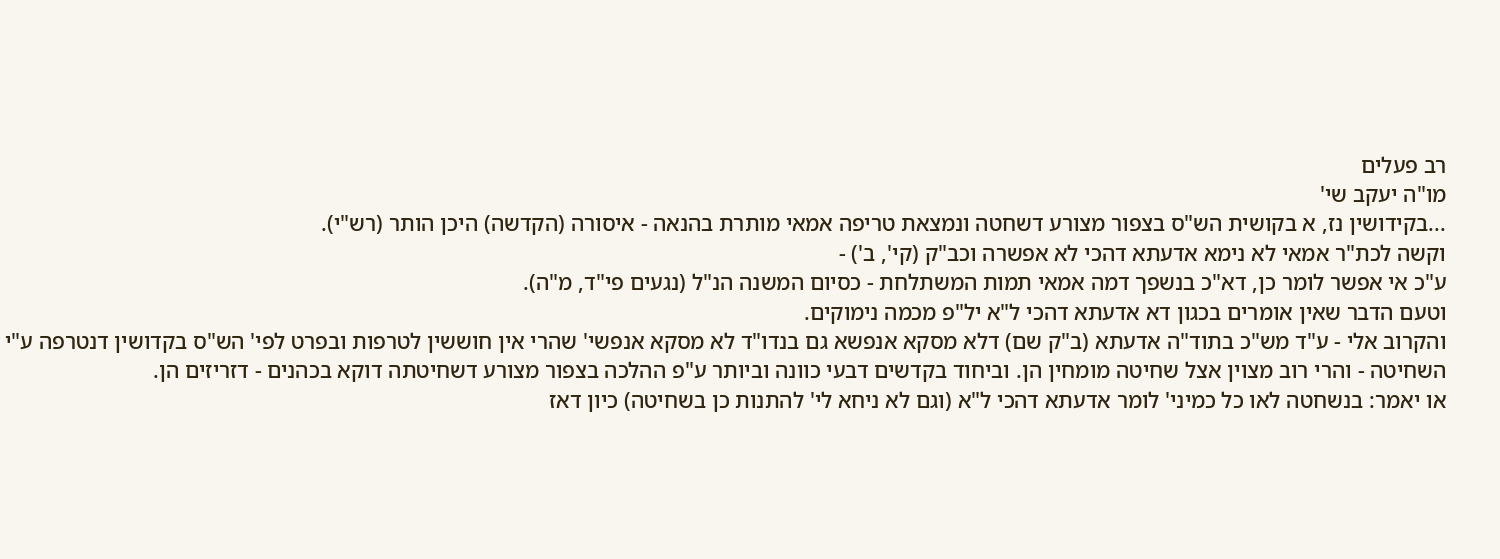רב פעלים
מו"ה יעקב שי'
...בקידושין נז, א בקושית הש"ס בצפור מצורע דשחטה ונמצאת טריפה אמאי מותרת בהנאה - איסורה (הקדשה) היכן הותר (רש"י).
וקשה לכת"ר אמאי לא נימא אדעתא דהכי לא אפשרה וכב"ק (קי', ב') -
ע"כ אי אפשר לומר כן, דא"כ בנשפך דמה אמאי תמות המשתלחת - כסיום המשנה הנ"ל (נגעים פי"ד, מ"ה).
וטעם הדבר שאין אומרים בכגון דא אדעתא דהכי ל"א יל"פ מכמה נימוקים.
והקרוב אלי - ע"ד מש"כ בתוד"ה אדעתא (ב"ק שם) דלא מסקא אנפשא גם בנדו"ד לא מסקא אנפשי' שהרי אין חוששין לטרפות ובפרט לפי' הש"ס בקדושין דנטרפה ע"י השחיטה - והרי רוב מצוין אצל שחיטה מומחין הן. וביחוד בקדשים דבעי כוונה וביותר ע"פ ההלכה בצפור מצורע דשחיטתה דוקא בכהנים - דזריזים הן.
או יאמר: בנשחטה לאו כל כמיני' לומר אדעתא דהכי ל"א (וגם לא ניחא לי' להתנות כן בשחיטה) כיון דאז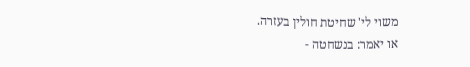משוי לי' שחיטת חולין בעזרה.
או יאמר: בנשחטה -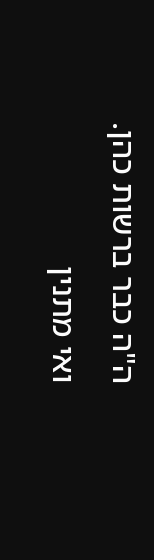ה"ה כבר ברשות כהן. ואי מתנין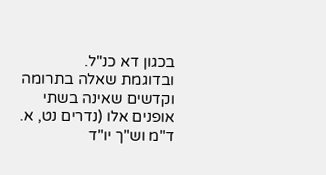בכגון דא כנ"ל.
ובדוגמת שאלה בתרומה וקדשים שאינה בשתי אופנים אלו (נדרים נט, א. ד"מ וש"ך יו"ד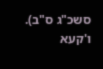סשכ"ג ס"ב).
ו'קעא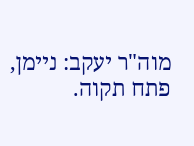מוה"ר יעקב: ניימן, פתח תקוה.